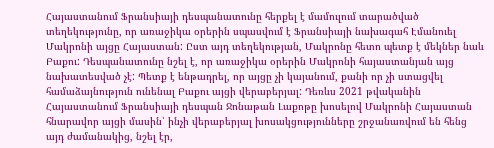Հայաստանում Ֆրանսիայի դեսպանատունը հերքել է մամուլում տարածված տեղեկությունը, որ առաջիկա օրերին սպասվում է Ֆրանսիայի նախագահ Էմանուել Մակրոնի այցը Հայաստան: Ըստ այդ տեղեկության, Մակրոնը հետո պետք է մեկներ նաև Բաքու: Դեսպանատունը նշել է, որ առաջիկա օրերին Մակրոնի հայաստանյան այց նախատեսված չէ: Պետք է ենթադրել, որ այցը չի կայանում, քանի որ չի ստացվել համաձայնություն ունենալ Բաքու այցի վերաբերյալ: Դեռևս 2021 թվականին Հայաստանում Ֆրանսիայի դեսպան Ջոնաթան Լաքոթը խոսելով Մակրոնի Հայաստան հնարավոր այցի մասին՝ ինչի վերաբերյալ խոսակցությունները շրջանառվում են հենց այդ ժամանակից, նշել էր,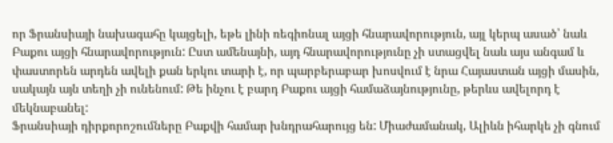որ Ֆրանսիայի նախագահը կայցելի, եթե լինի ռեգիոնալ այցի հնարավորություն, այլ կերպ ասած՝ նաև Բաքու այցի հնարավորություն: Ըստ ամենայնի, այդ հնարավորությունը չի ստացվել նաև այս անգամ և փաստորեն արդեն ավելի քան երկու տարի է, որ պարբերաբար խոսվում է նրա Հայաստան այցի մասին, սակայն այն տեղի չի ունենում: Թե ինչու է բարդ Բաքու այցի համաձայնությունը, թերևս ավելորդ է մեկնաբանել:
Ֆրանսիայի դիրքորոշումները Բաքվի համար խնդրահարույց են: Միաժամանակ, Ալիևն իհարկե չի գնում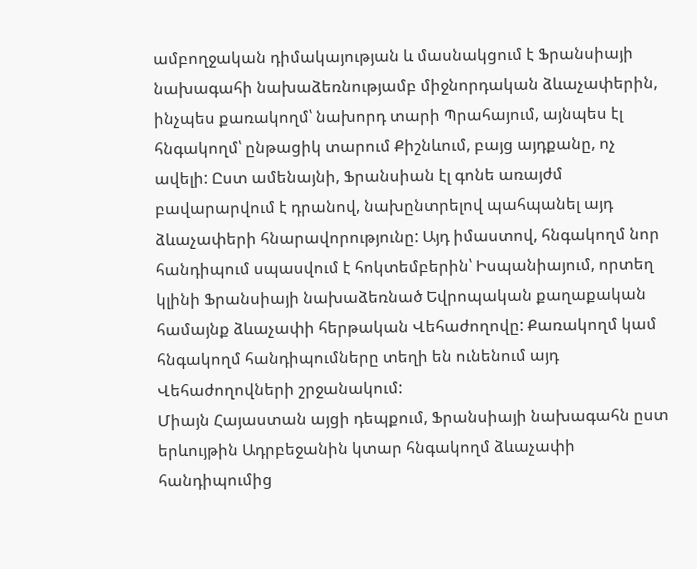ամբողջական դիմակայության և մասնակցում է Ֆրանսիայի նախագահի նախաձեռնությամբ միջնորդական ձևաչափերին, ինչպես քառակողմ՝ նախորդ տարի Պրահայում, այնպես էլ հնգակողմ՝ ընթացիկ տարում Քիշնևում, բայց այդքանը, ոչ ավելի: Ըստ ամենայնի, Ֆրանսիան էլ գոնե առայժմ բավարարվում է դրանով, նախընտրելով պահպանել այդ ձևաչափերի հնարավորությունը: Այդ իմաստով, հնգակողմ նոր հանդիպում սպասվում է հոկտեմբերին՝ Իսպանիայում, որտեղ կլինի Ֆրանսիայի նախաձեռնած Եվրոպական քաղաքական համայնք ձևաչափի հերթական Վեհաժողովը: Քառակողմ կամ հնգակողմ հանդիպումները տեղի են ունենում այդ Վեհաժողովների շրջանակում:
Միայն Հայաստան այցի դեպքում, Ֆրանսիայի նախագահն ըստ երևույթին Ադրբեջանին կտար հնգակողմ ձևաչափի հանդիպումից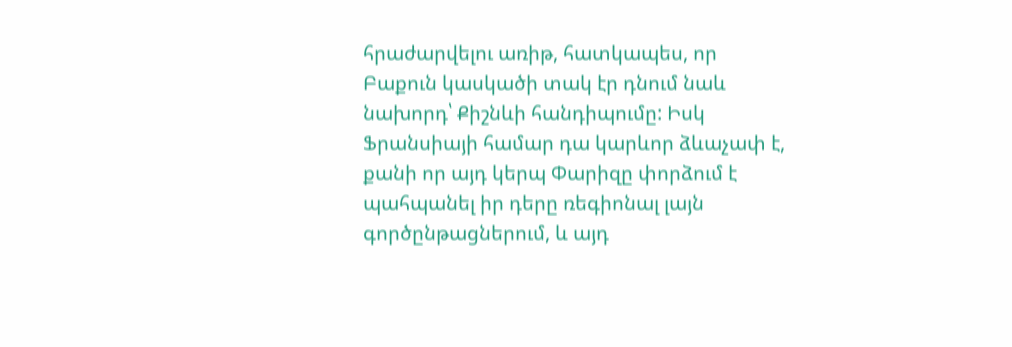հրաժարվելու առիթ, հատկապես, որ Բաքուն կասկածի տակ էր դնում նաև նախորդ՝ Քիշնևի հանդիպումը: Իսկ Ֆրանսիայի համար դա կարևոր ձևաչափ է, քանի որ այդ կերպ Փարիզը փորձում է պահպանել իր դերը ռեգիոնալ լայն գործընթացներում, և այդ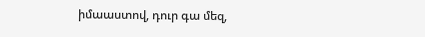իմաաստով, դուր գա մեզ,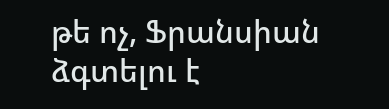թե ոչ, Ֆրանսիան ձգտելու է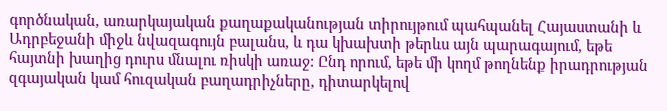գործնական, առարկայական քաղաքականության տիրույթում պահպանել Հայաստանի և Ադրբեջանի միջև նվազագույն բալանս, և դա կխախտի թերևս այն պարագայում, եթե հայտնի խաղից դուրս մնալու ռիսկի առաջ: Ընդ որում, եթե մի կողմ թողնենք իրադրության զգայական կամ հուզական բաղադրիչները, դիտարկելով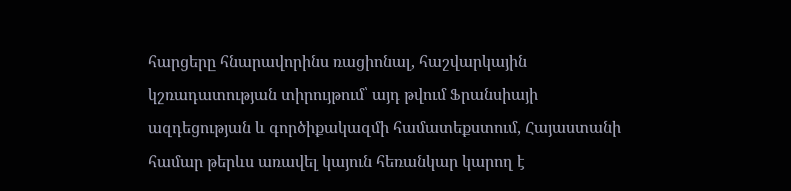հարցերը հնարավորինս ռացիոնալ, հաշվարկային կշռադատության տիրույթում՝ այդ թվում Ֆրանսիայի ազդեցության և գործիքակազմի համատեքստում, Հայաստանի համար թերևս առավել կայուն հեռանկար կարող է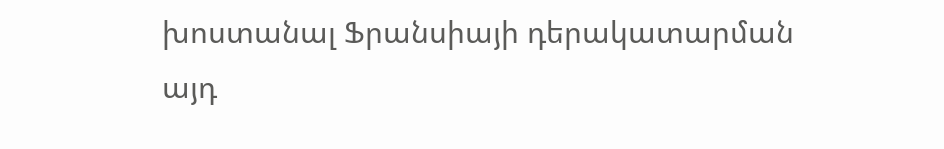խոստանալ Ֆրանսիայի դերակատարման այդ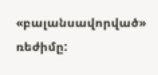«բալանսավորված» ռեժիմը: